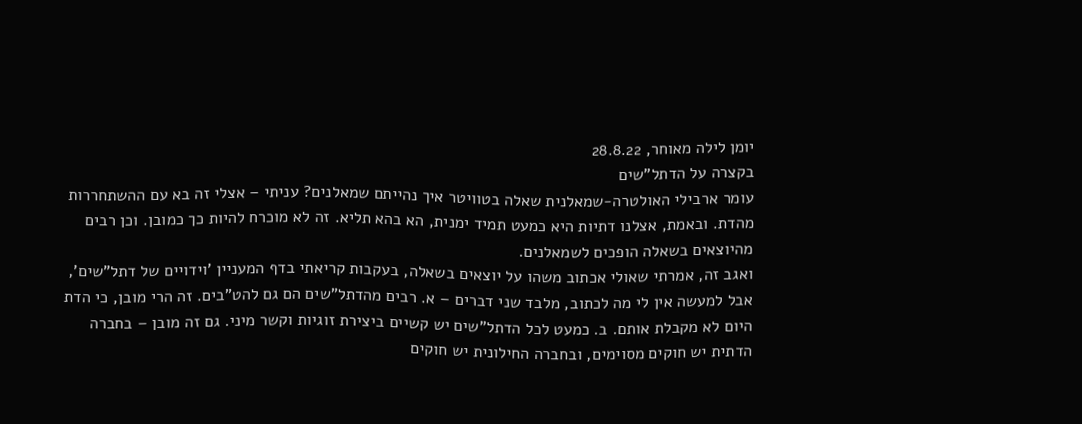יומן לילה מאוחר, 28.8.22
בקצרה על הדתל"שים
עומר ארבילי האולטרה-שמאלנית שאלה בטוויטר איך נהייתם שמאלנים? עניתי – אצלי זה בא עם ההשתחררות מהדת. ובאמת, אצלנו דתיות היא כמעט תמיד ימנית, הא בהא תליא. זה לא מוכרח להיות כך כמובן. וכן רבים מהיוצאים בשאלה הופכים לשמאלנים.
ואגב זה, אמרתי שאולי אכתוב משהו על יוצאים בשאלה, בעקבות קריאתי בדף המעניין 'וידויים של דתל"שים', אבל למעשה אין לי מה לכתוב, מלבד שני דברים – א. רבים מהדתל"שים הם גם להט"בים. זה הרי מובן, כי הדת היום לא מקבלת אותם. ב. כמעט לכל הדתל"שים יש קשיים ביצירת זוגיות וקשר מיני. גם זה מובן – בחברה הדתית יש חוקים מסוימים, ובחברה החילונית יש חוקים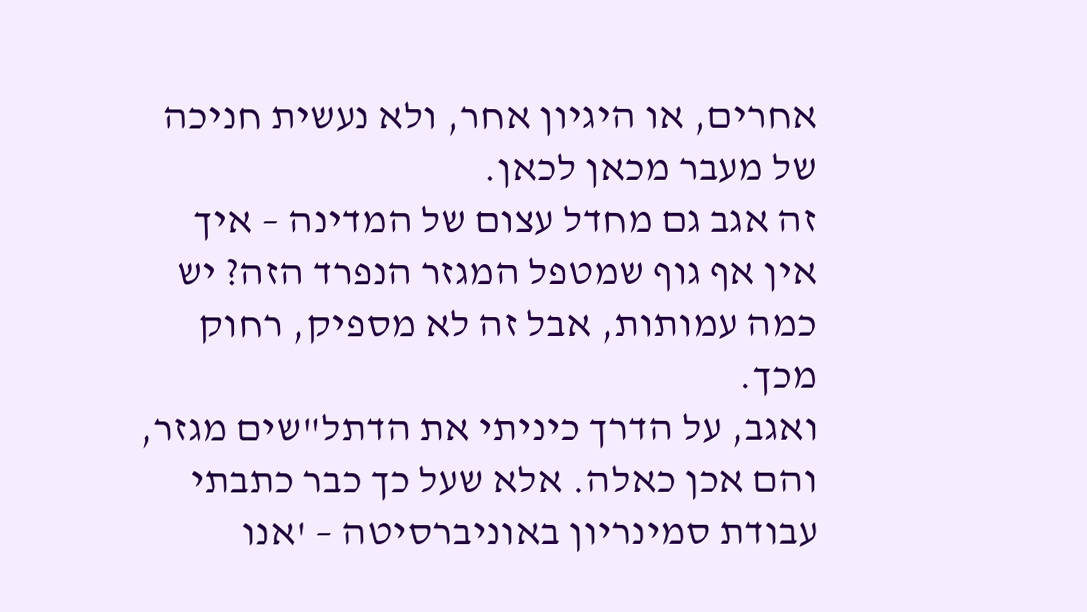אחרים, או היגיון אחר, ולא נעשית חניכה של מעבר מכאן לכאן.
זה אגב גם מחדל עצום של המדינה – איך אין אף גוף שמטפל המגזר הנפרד הזה? יש כמה עמותות, אבל זה לא מספיק, רחוק מכך.
ואגב, על הדרך כיניתי את הדתל"שים מגזר, והם אכן כאלה. אלא שעל כך כבר כתבתי עבודת סמינריון באוניברסיטה – 'אנו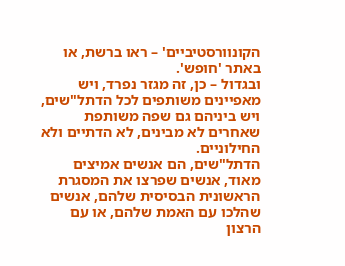הקונוורסטיביים' – ראו ברשת, או באתר 'חופש'.
ובגדול – כן, זה מגזר נפרד, ויש מאפיינים משותפים לכל הדתל"שים, ויש ביניהם גם שפה משותפת שאחרים לא מבינים, לא הדתיים ולא החילוניים.
הדתל"שים, הם אנשים אמיצים מאוד, אנשים שפרצו את המסגרת הראשונית הבסיסית שלהם, אנשים שהלכו עם האמת שלהם, או עם הרצון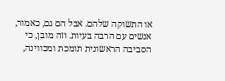או התשוקה שלהם. אבל הם גם, כאמור, אנשים עם הרבה בעיות. וזה מובן, כי הסביבה הראשונית תומכת ומכווינה,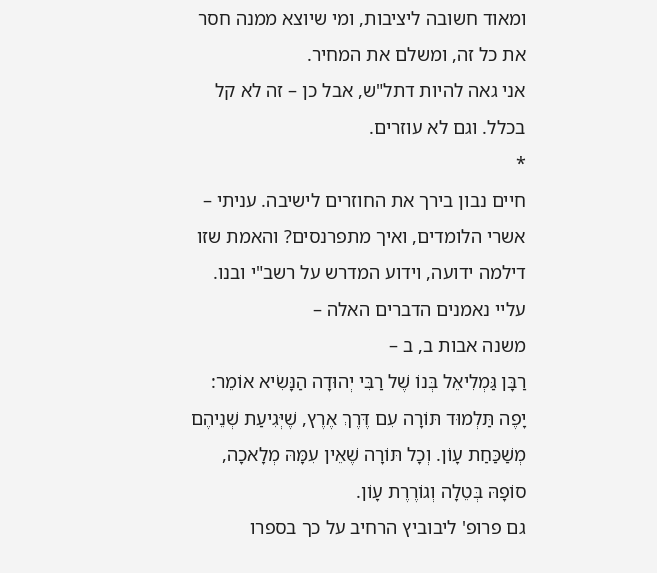ומאוד חשובה ליציבות, ומי שיוצא ממנה חסר את כל זה, ומשלם את המחיר.
אני גאה להיות דתל"ש, אבל כן – זה לא קל בכלל. וגם לא עוזרים.
*
חיים נבון בירך את החוזרים לישיבה. עניתי – אשרי הלומדים, ואיך מתפרנסים? והאמת שזו דילמה ידועה, וידוע המדרש על רשב"י ובנו.
עליי נאמנים הדברים האלה –
משנה אבות ב, ב –
רַבָּן גַּמְלִיאֵל בְּנוֹ שֶׁל רַבִּי יְהוּדָה הַנָּשִׂיא אוֹמֵר:
יָפֶה תַּלְמוּד תּוֹרָה עִם דֶּרֶךְ אֶרֶץ, שֶׁיְּגִיעַת שְׁנֵיהֶם מְשַׁכַּחַת עָוֹן. וְכָל תּוֹרָה שֶׁאֵין עִמָּהּ מְלָאכָה, סוֹפָהּ בְּטֵלָה וְגוֹרֶרֶת עָוֹן.
גם פרופ' ליבוביץ הרחיב על כך בספרו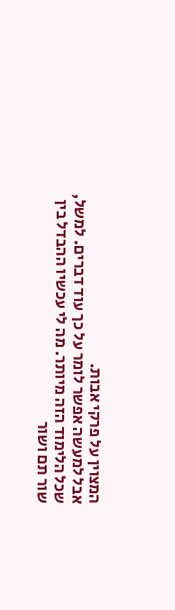המצוין על פרקי אבות.
אבל למעשה אפשר לומר על כך עוד דברים. למשל, שכל הלימוד הזה מיותר. מה לי עכשיו ההבדל בין שור תם ושור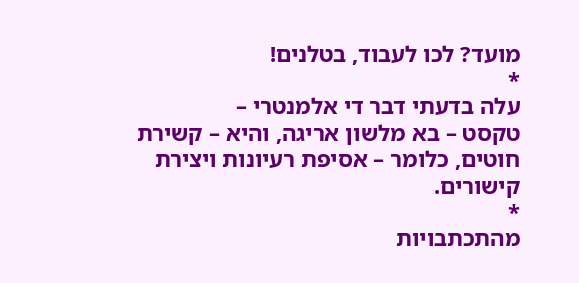מועד? לכו לעבוד, בטלנים!
*
עלה בדעתי דבר די אלמנטרי –
טקסט – בא מלשון אריגה, והיא – קשירת חוטים, כלומר – אסיפת רעיונות ויצירת קישורים.
*
מהתכתבויות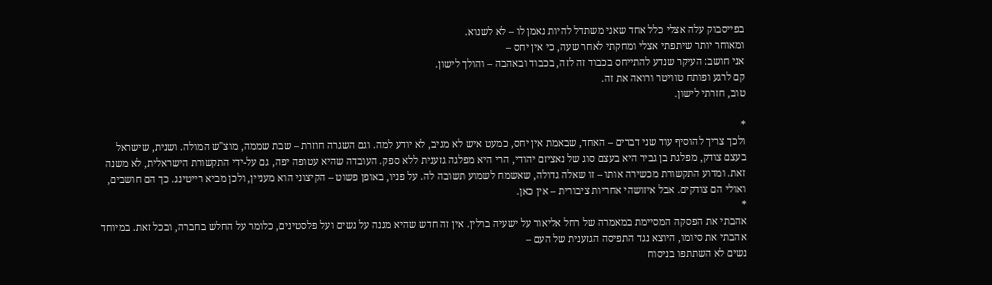בפייסבוק עלה אצלי כלל אחד שאני משתדל להיות נאמן לו – לא לשנוא.
ומאוחר יותר שיתפתי אצלי ומחקתי לאחר שעה, כי אין יחס –
אני חושב: העיקר שנדע להתייחס בכבוד זה לזה, בכבוד ובאהבה – והולך לישון.
קם לרגע ופותח טוויטר ורואה את זה.
טוב, חזרתי לישון.

*
ולכך צריך להוסיף עוד שני דברים – האחד, שבאמת אין יחס, כמעט איש לא מגיב, לא יודע למה. וגם השגרה חוזרת – שבת שממה, מוצ"ש המולה. ושנית, שישראל בעצם צודק, מפלגת בן גביר היא בעצם סוג של נאציזם יהודי, הרי היא מפלגה גזענית ללא ספק. העובדה שהיא עטופה יפה, גם על-ידי התקשורת הישראלית, לא משנה זאת. ומדוע התקשורת מכשירה אותו – זו שאלה גדולה, שאשמח לשמוע תשובה לה. על פניו, באופן פשוט – הקיצוני הוא מעניין, ולכן מביא רייטינג. כך הם חושבים, ואולי הם צודקים. אבל איזושהי אחריות ציבורית – אין כאן.
*
אהבתי את הפסקה המסיימת במאמרה של רחל אליאור על ישעיה ברלין. אין זה חדש שהיא מגנה על נשים ועל פלסטינים, כלומר על החלש בחברה, ובכל זאת. במיוחד אהבתי את סיומו, היוצא נגד התפיסה הגזענית של העם –
נשים לא השתתפו בניסוח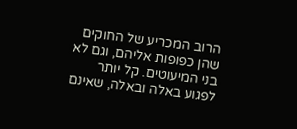הרוב המכריע של החוקים שהן כפופות אליהם, וגם לא בני המיעוטים. קל יותר לפגוע באלה ובאלה, שאינם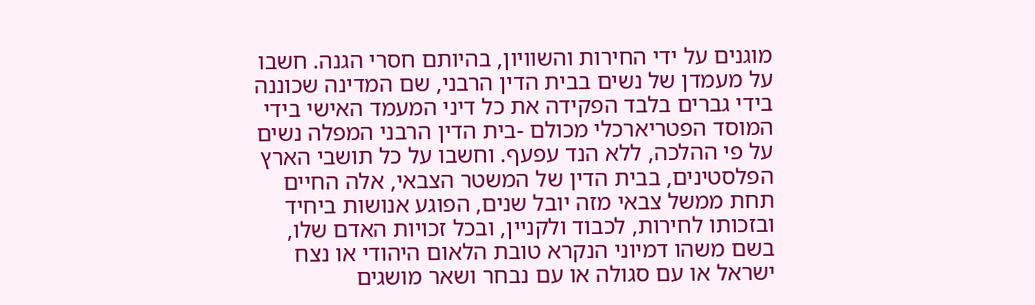מוגנים על ידי החירות והשוויון, בהיותם חסרי הגנה. חשבו על מעמדן של נשים בבית הדין הרבני, שם המדינה שכוננה בידי גברים בלבד הפקידה את כל דיני המעמד האישי בידי המוסד הפטריארכלי מכולם -בית הדין הרבני המפלה נשים על פי ההלכה, ללא הנד עפעף. וחשבו על כל תושבי הארץ הפלסטינים, בבית הדין של המשטר הצבאי, אלה החיים תחת ממשל צבאי מזה יובל שנים, הפוגע אנושות ביחיד ובזכותו לחירות, לכבוד ולקניין, ובכל זכויות האדם שלו, בשם משהו דמיוני הנקרא טובת הלאום היהודי או נצח ישראל או עם סגולה או עם נבחר ושאר מושגים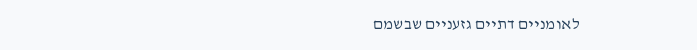לאומניים דתיים גזעניים שבשמם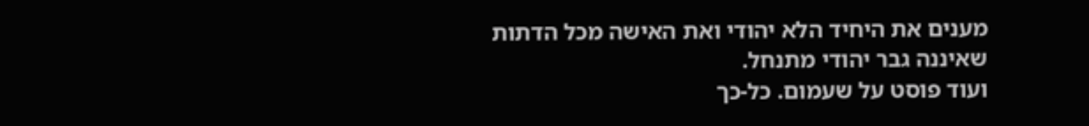מענים את היחיד הלא יהודי ואת האישה מכל הדתות שאיננה גבר יהודי מתנחל.
ועוד פוסט על שעמום. כל-כך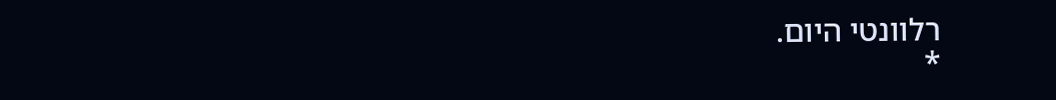רלוונטי היום.
*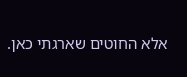אלא החוטים שארגתי כאן.